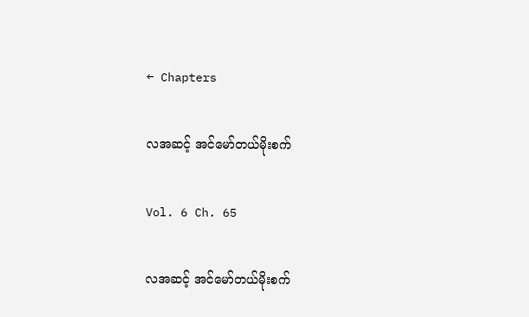← Chapters

လအဆင့် အင်မော်တယ်မိုးစက်

Vol. 6 Ch. 65

လအဆင့် အင်မော်တယ်မိုးစက်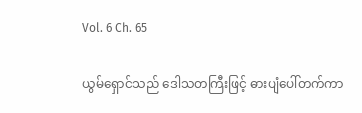Vol. 6 Ch. 65

ယွမ်ရှောင်သည် ဒေါသတကြီးဖြင့် ဓားပျံပေါ်တက်ကာ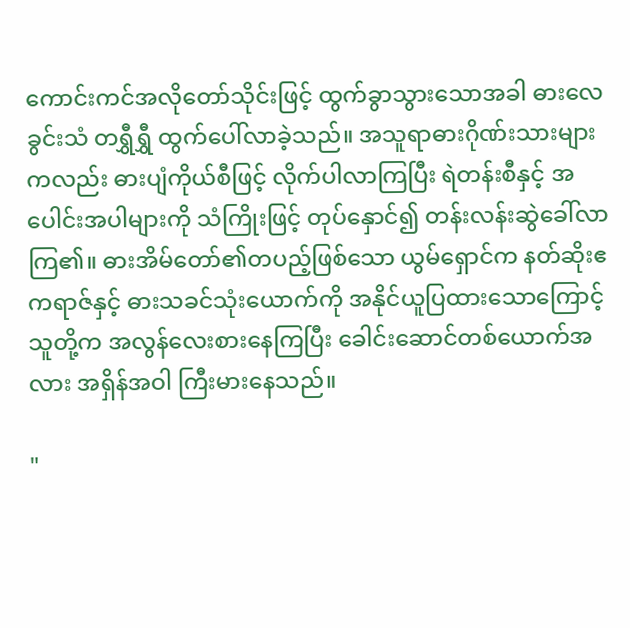ကောင်းကင်အလိုတော်သိုင်းဖြင့် ထွက်ခွာသွားသောအခါ ဓားလေခွင်းသံ တရွှီရွှီ ထွက်ပေါ်လာခဲ့သည်။ အသူရာဓားဂိုဏ်းသားများကလည်း ဓားပျံကိုယ်စီဖြင့် လိုက်ပါလာကြပြီး ရဲတန်းစီနှင့် အပေါင်းအပါများကို သံကြိုးဖြင့် တုပ်နှောင်၍ တန်းလန်းဆွဲခေါ်လာကြ၏။ ဓားအိမ်တော်၏တပည့်ဖြစ်သော ယွမ်ရှောင်က နတ်ဆိုးဧကရာဇ်နှင့် ဓားသခင်သုံးယောက်ကို အနိုင်ယူပြထားသောကြောင့် သူတို့က အလွန်လေးစားနေကြပြီး ခေါင်းဆောင်တစ်ယောက်အလား အရှိန်အဝါ ကြီးမားနေသည်။

"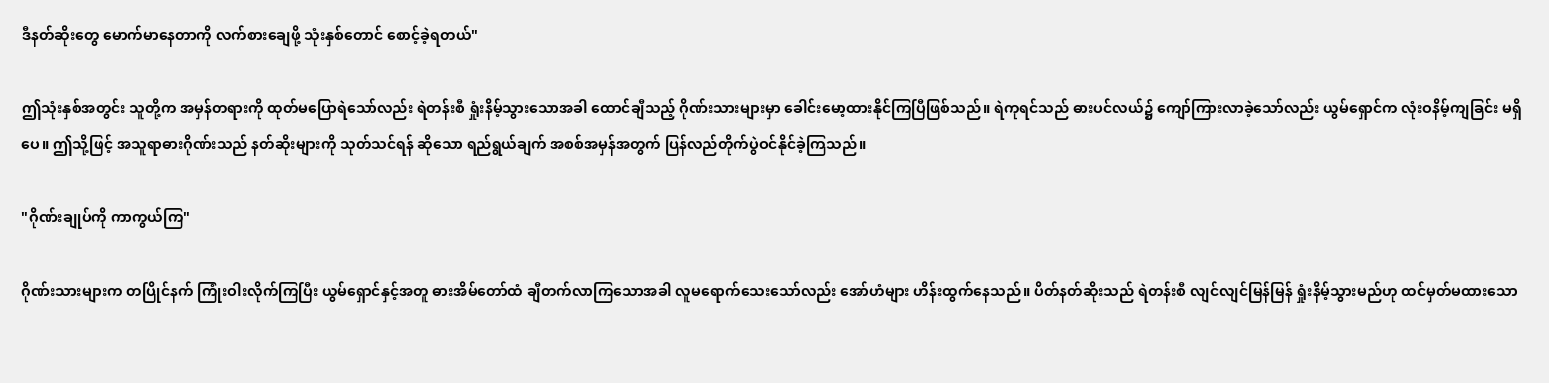ဒီနတ်ဆိုးတွေ မောက်မာနေတာကို လက်စားချေဖို့ သုံးနှစ်တောင် စောင့်ခဲ့ရတယ်"

ဤသုံးနှစ်အတွင်း သူတို့က အမှန်တရားကို ထုတ်မပြောရဲသော်လည်း ရဲတန်းစီ ရှုံးနိမ့်သွားသောအခါ ထောင်ချီသည့် ဂိုဏ်းသားများမှာ ခေါင်းမော့ထားနိုင်ကြပြီဖြစ်သည်။ ရဲကုရင်သည် ဓားပင်လယ်၌ ကျော်ကြားလာခဲ့သော်လည်း ယွမ်ရှောင်က လုံးဝနိမ့်ကျခြင်း မရှိပေ။ ဤသို့ဖြင့် အသူရာဓားဂိုဏ်းသည် နတ်ဆိုးများကို သုတ်သင်ရန် ဆိုသော ရည်ရွယ်ချက် အစစ်အမှန်အတွက် ပြန်လည်တိုက်ပွဲဝင်နိုင်ခဲ့ကြသည်။

"ဂိုဏ်းချုပ်ကို ကာကွယ်ကြ"

ဂိုဏ်းသားများက တပြိုင်နက် ကြုံးဝါးလိုက်ကြပြီး ယွမ်ရှောင်နှင့်အတူ ဓားအိမ်တော်ထံ ချီတက်လာကြသောအခါ လူမရောက်သေးသော်လည်း အော်ဟံများ ဟိန်းထွက်နေသည်။ ပိတ်နတ်ဆိုးသည် ရဲတန်းစီ လျင်လျင်မြန်မြန် ရှုံးနိမ့်သွားမည်ဟု ထင်မှတ်မထားသော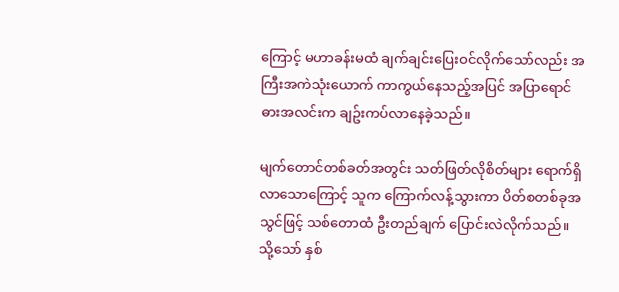ကြောင့် မဟာခန်းမထံ ချက်ချင်းပြေးဝင်လိုက်သော်လည်း အကြီးအကဲသုံးယောက် ကာကွယ်နေသည့်အပြင် အပြာရောင် ဓားအလင်းက ချဥ်းကပ်လာနေခဲ့သည်။

မျက်တောင်တစ်ခတ်အတွင်း သတ်ဖြတ်လိုစိတ်များ ရောက်ရှိလာသောကြောင့် သူက ကြောက်လန့်သွားကာ ပိတ်စတစ်ခုအသွင်ဖြင့် သစ်တောထံ ဦးတည်ချက် ပြောင်းလဲလိုက်သည်။ သို့သော် နှစ်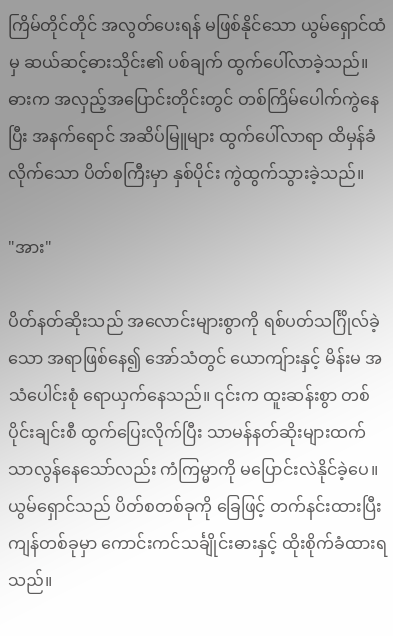ကြိမ်တိုင်တိုင် အလွတ်ပေးရန် မဖြစ်နိုင်သော ယွမ်ရှောင်ထံမှ ဆယ်ဆင့်ဓားသိုင်း၏ ပစ်ချက် ထွက်ပေါ်လာခဲ့သည်။ ဓားက အလှည့်အပြောင်းတိုင်းတွင် တစ်ကြိမ်ပေါက်ကွဲနေပြီး အနက်ရောင် အဆိပ်မြူများ ထွက်ပေါ်လာရာ ထိမှန်ခံလိုက်သော ပိတ်စကြီးမှာ နှစ်ပိုင်း ကွဲထွက်သွားခဲ့သည်။

"အား"

ပိတ်နတ်ဆိုးသည် အလောင်းများစွာကို ရစ်ပတ်သင်္ဂြိုလ်ခဲ့သော အရာဖြစ်နေ၍ အော်သံတွင် ယောကျ်ားနှင့် မိန်းမ အသံပေါင်းစုံ ရောယှက်နေသည်။ ၎င်းက ထူးဆန်းစွာ တစ်ပိုင်းချင်းစီ ထွက်ပြေးလိုက်ပြီး သာမန်နတ်ဆိုးများထက် သာလွန်နေသော်လည်း ကံကြမ္မာကို မပြောင်းလဲနိုင်ခဲ့ပေ။ ယွမ်ရှောင်သည် ပိတ်စတစ်ခုကို ခြေဖြင့် တက်နင်းထားပြီး ကျန်တစ်ခုမှာ ကောင်းကင်သင်္ချိုင်းဓားနှင့် ထိုးစိုက်ခံထားရသည်။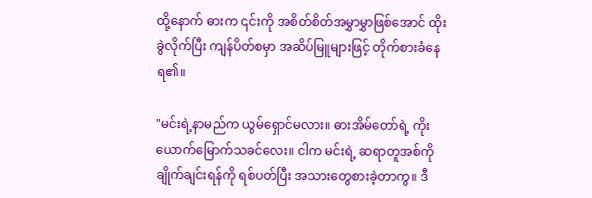ထို့နောက် ဓားက ၎င်းကို အစိတ်စိတ်အမွှာမွှာဖြစ်အောင် ထိုးခွဲလိုက်ပြီး ကျန်ပိတ်စမှာ အဆိပ်မြူများဖြင့် တိုက်စားခံနေရ၏။

"မင်းရဲ့နာမည်က ယွမ်ရှောင်မလား။ ဓားအိမ်တော်ရဲ့ ကိုးယောက်မြောက်သခင်လေး။ ငါက မင်းရဲ့ ဆရာတူအစ်ကို ချိုက်ချင်းရန်ကို ရစ်ပတ်ပြီး အသားတွေစားခဲ့တာကွ။ ဒီ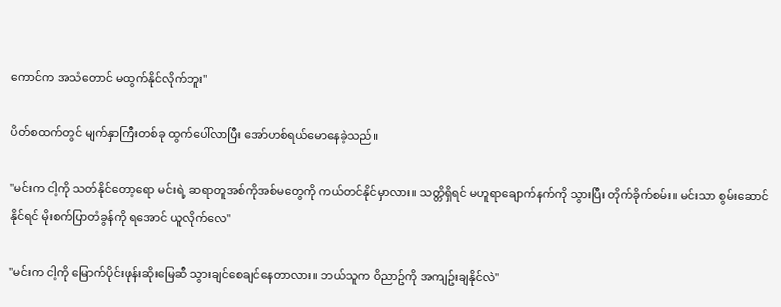ကောင်က အသံတောင် မထွက်နိုင်လိုက်ဘူး"

ပိတ်စထက်တွင် မျက်နှာကြီးတစ်ခု ထွက်ပေါ်လာပြီး အော်ဟစ်ရယ်မောနေခဲ့သည်။

"မင်းက ငါ့ကို သတ်နိုင်တော့ရော မင်းရဲ့ ဆရာတူအစ်ကိုအစ်မတွေကို ကယ်တင်နိုင်မှာလား။ သတ္တိရှိရင် မဟူရာချောက်နက်ကို သွားပြီး တိုက်ခိုက်စမ်း။ မင်းသာ စွမ်းဆောင်နိုင်ရင် မိုးစက်ပြာတံခွန်ကို ရအောင် ယူလိုက်လေ"

"မင်းက ငါ့ကို မြောက်ပိုင်းဖုန်းဆိုးမြေဆီ သွားချင်စေချင်နေတာလား။ ဘယ်သူက ဝိညာဥ်ကို အကျဥ်းချနိုင်လဲ"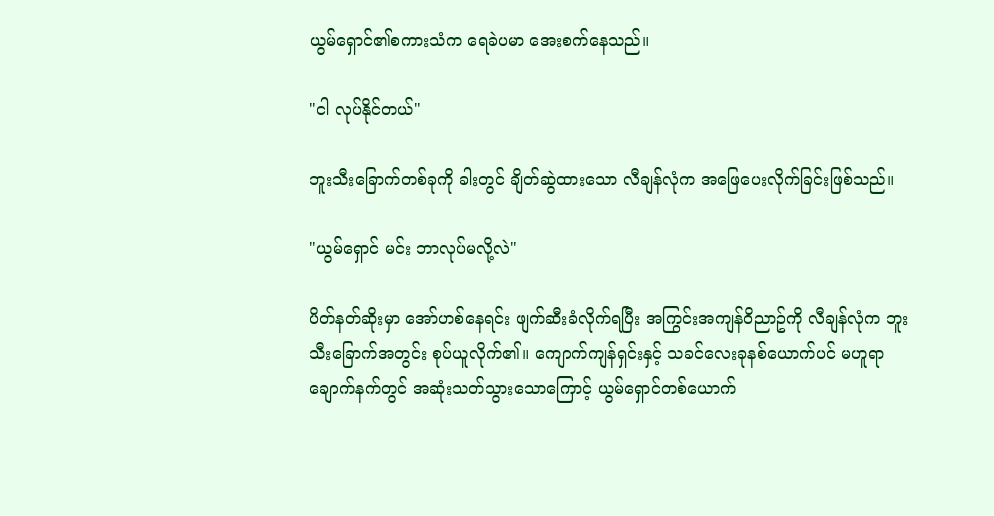ယွမ်ရှောင်၏စကားသံက ရေခဲပမာ အေးစက်နေသည်။

"ငါ လုပ်နိုင်တယ်"

ဘူးသီးခြောက်တစ်ခုကို ခါးတွင် ချိတ်ဆွဲထားသော လီချန်လုံက အဖြေပေးလိုက်ခြင်းဖြစ်သည်။

"ယွမ်ရှောင် မင်း ဘာလုပ်မလို့လဲ"

ပိတ်နတ်ဆိုးမှာ အော်ဟစ်နေရင်း ဖျက်ဆီးခံလိုက်ရပြီး အကြွင်းအကျန်ဝိညာဥ်ကို လီချန်လုံက ဘူးသီးခြောက်အတွင်း စုပ်ယူလိုက်၏။ ကျောက်ကျန်ရှင်းနှင့် သခင်လေးခုနစ်ယောက်ပင် မဟူရာချောက်နက်တွင် အဆုံးသတ်သွားသောကြောင့် ယွမ်ရှောင်တစ်ယောက်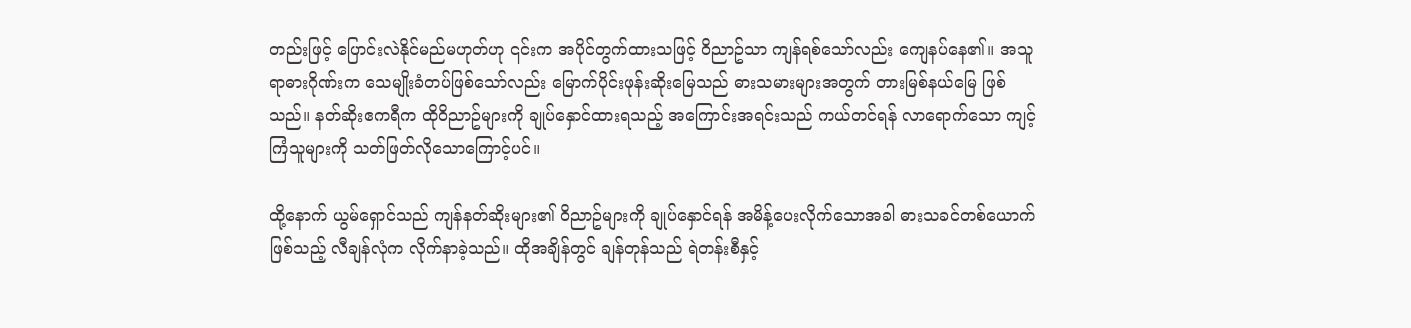တည်းဖြင့် ပြောင်းလဲနိုင်မည်မဟုတ်ဟု ၎င်းက အပိုင်တွက်ထားသဖြင့် ဝိညာဥ်သာ ကျန်ရစ်သော်လည်း ကျေနပ်နေ၏။ အသူရာဓားဂိုဏ်းက သေမျိုးခံတပ်ဖြစ်သော်လည်း မြောက်ပိုင်းဖုန်းဆိုးမြေသည် ဓားသမားများအတွက် တားမြစ်နယ်မြေ ဖြစ်သည်။ နတ်ဆိုးဧကရီက ထိုဝိညာဥ်များကို ချုပ်နှောင်ထားရသည့် အကြောင်းအရင်းသည် ကယ်တင်ရန် လာရောက်သော ကျင့်ကြံသူများကို သတ်ဖြတ်လိုသောကြောင့်ပင်။

ထို့နောက် ယွမ်ရှောင်သည် ကျန်နတ်ဆိုးများ၏ ဝိညာဥ်များကို ချုပ်နှောင်ရန် အမိန့်ပေးလိုက်သောအခါ ဓားသခင်တစ်ယောက်ဖြစ်သည့် လီချန်လုံက လိုက်နာခဲ့သည်။ ထိုအချိန်တွင် ချန်တုန်သည် ရဲတန်းစီနှင့်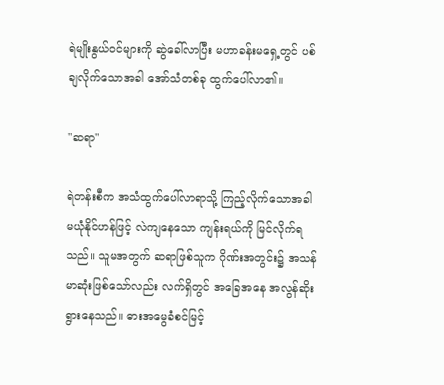ရဲမျိုးနွယ်ဝင်များကို ဆွဲခေါ်လာပြီး မဟာခန်းမရှေ့တွင် ပစ်ချလိုက်သောအခါ အော်သံတစ်ခု ထွက်ပေါ်လာ၏။

"ဆရာ"

ရဲတန်းစီက အသံထွက်ပေါ်လာရာသို့ ကြည့်လိုက်သောအခါ မယုံနိုင်ဟန်ဖြင့် လဲကျနေသော ကျန်းရယ်ကို မြင်လိုက်ရသည်။ သူမအတွက် ဆရာဖြစ်သူက ဂိုဏ်းအတွင်း၌ အသန်မာဆုံးဖြစ်သော်လည်း လက်ရှိတွင် အခြေအနေ အလွန်ဆိုးရွားနေသည်။ ဓားအမွေခံစင်မြင့်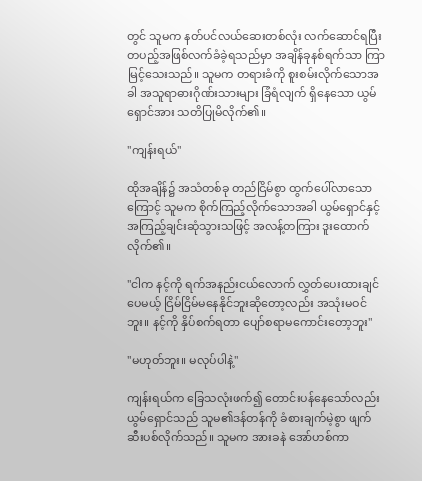တွင် သူမက နတ်ပင်လယ်ဆေးတစ်လုံး လက်ဆောင်ရပြီး တပည့်အဖြစ်လက်ခံခဲ့ရသည်မှာ အချိန်ခုနစ်ရက်သာ ကြာမြင့်သေးသည်။ သူမက တရားခံကို စူးစမ်းလိုက်သောအခါ အသူရာဓားဂိုဏ်းသားများ ခြံရံလျက် ရှိနေသော ယွမ်ရှောင်အား သတိပြုမိလိုက်၏။

"ကျန်းရယ်"

ထိုအချိန်၌ အသံတစ်ခု တည်ငြိမ်စွာ ထွက်ပေါ်လာသောကြောင့် သူမက စိုက်ကြည့်လိုက်သောအခါ ယွမ်ရှောင်နှင့် အကြည့်ချင်းဆုံသွားသဖြင့် အလန့်တကြား ဒူးထောက်လိုက်၏။

"ငါက နင့်ကို ရက်အနည်းငယ်လောက် လွှတ်ပေးထားချင်ပေမယ့် ငြိမ်ငြိမ်မနေနိုင်ဘူးဆိုတော့လည်း အသုံးမဝင်ဘူး။ နင့်ကို နှိပ်စက်ရတာ ပျော်စရာမကောင်းတော့ဘူး"

"မဟုတ်ဘူး။ မလုပ်ပါနဲ့"

ကျန်းရယ်က ခြေသလုံးဖက်၍ တောင်းပန်နေသော်လည်း ယွမ်ရှောင်သည် သူမ၏ဒန်တန်ကို ခံစားချက်မဲ့စွာ ဖျက်ဆီးပစ်လိုက်သည်။ သူမက အားခနဲ အော်ဟစ်ကာ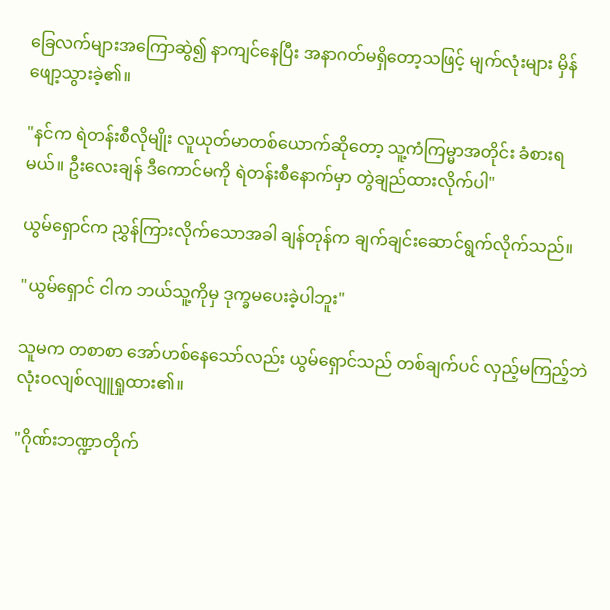ခြေလက်များအကြောဆွဲ၍ နာကျင်နေပြီး အနာဂတ်မရှိတော့သဖြင့် မျက်လုံးများ မှိန်ဖျော့သွားခဲ့၏။

"နင်က ရဲတန်းစီလိုမျိုး လူယုတ်မာတစ်ယောက်ဆိုတော့ သူ့ကံကြမ္မာအတိုင်း ခံစားရမယ်။ ဦးလေးချန် ဒီကောင်မကို ရဲတန်းစီနောက်မှာ တွဲချည်ထားလိုက်ပါ"

ယွမ်ရှောင်က ညွှန်ကြားလိုက်သောအခါ ချန်တုန်က ချက်ချင်းဆောင်ရွက်လိုက်သည်။

"ယွမ်ရှောင် ငါက ဘယ်သူ့ကိုမှ ဒုက္ခမပေးခဲ့ပါဘူး"

သူမက တစာစာ အော်ဟစ်နေသော်လည်း ယွမ်ရှောင်သည် တစ်ချက်ပင် လှည့်မကြည့်ဘဲ လုံးဝလျစ်လျူရှုထား၏။

"ဂိုဏ်းဘဏ္ဍာတိုက်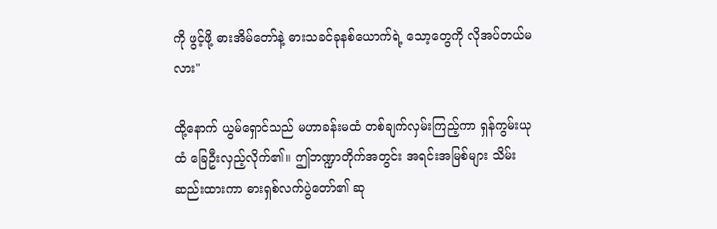ကို ဖွင့်ဖို့ ဓားအိမ်တော်နဲ့ ဓားသခင်ခုနစ်ယောက်ရဲ့ သော့တွေကို လိုအပ်တယ်မလား"

ထို့နောက် ယွမ်ရှောင်သည် မဟာခန်းမထံ တစ်ချက်လှမ်းကြည့်ကာ ရှန်ကွမ်းယုထံ ခြေဦးလှည့်လိုက်၏။ ဤဘဏ္ဍာတိုက်အတွင်း အရင်းအမြစ်များ သိမ်းဆည်းထားကာ ဓားရှစ်လက်ပွဲတော်၏ ဆု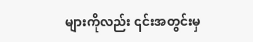များကိုလည်း ၎င်းအတွင်းမှ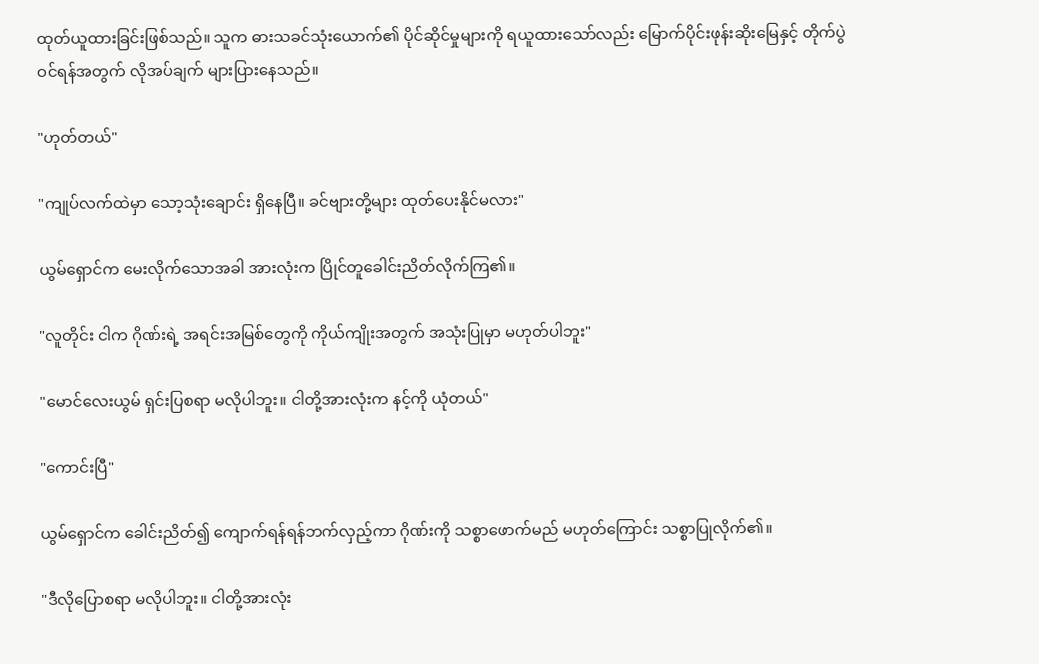ထုတ်ယူထားခြင်းဖြစ်သည်။ သူက ဓားသခင်သုံးယောက်၏ ပိုင်ဆိုင်မှုများကို ရယူထားသော်လည်း မြောက်ပိုင်းဖုန်းဆိုးမြေနှင့် တိုက်ပွဲဝင်ရန်အတွက် လိုအပ်ချက် များပြားနေသည်။

"ဟုတ်တယ်"

"ကျုပ်လက်ထဲမှာ သော့သုံးချောင်း ရှိနေပြီ။ ခင်ဗျားတို့များ ထုတ်ပေးနိုင်မလား"

ယွမ်ရှောင်က မေးလိုက်သောအခါ အားလုံးက ပြိုင်တူခေါင်းညိတ်လိုက်ကြ၏။

"လူတိုင်း ငါက ဂိုဏ်းရဲ့ အရင်းအမြစ်တွေကို ကိုယ်ကျိုးအတွက် အသုံးပြုမှာ မဟုတ်ပါဘူး"

"မောင်လေးယွမ် ရှင်းပြစရာ မလိုပါဘူး။ ငါတို့အားလုံးက နင့်ကို ယုံတယ်"

"ကောင်းပြီ"

ယွမ်ရှောင်က ခေါင်းညိတ်၍ ကျောက်ရန်ရန်ဘက်လှည့်ကာ ဂိုဏ်းကို သစ္စာဖောက်မည် မဟုတ်ကြောင်း သစ္စာပြုလိုက်၏။

"ဒီလိုပြောစရာ မလိုပါဘူး။ ငါတို့အားလုံး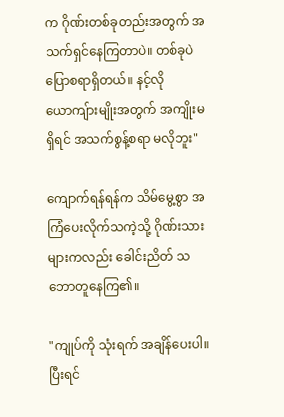က ဂိုဏ်းတစ်ခုတည်းအတွက် အသက်ရှင်နေကြတာပဲ။ တစ်ခုပဲပြောစရာရှိတယ်။ နင့်လို ယောကျ်ားမျိုးအတွက် အကျိုးမရှိရင် အသက်စွန့်စရာ မလိုဘူး"

ကျောက်ရန်ရန်က သိမ်မွေ့စွာ အကြံပေးလိုက်သကဲ့သို့ ဂိုဏ်းသားများကလည်း ခေါင်းညိတ် သဘောတူနေကြ၏။

"ကျုပ်ကို သုံးရက် အချိန်ပေးပါ။ ပြီးရင်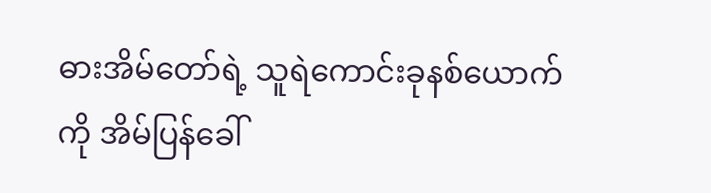ဓားအိမ်တော်ရဲ့ သူရဲကောင်းခုနစ်ယောက်ကို အိမ်ပြန်ခေါ်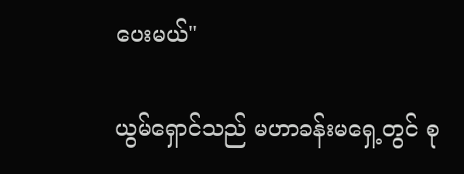ပေးမယ်"

ယွမ်ရှောင်သည် မဟာခန်းမရှေ့တွင် စု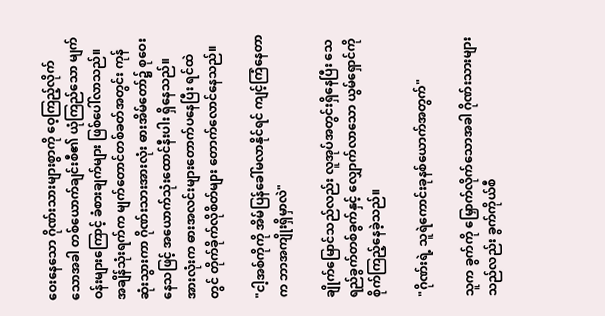ဝေးနေသော ဂိုဏ်းသားများစွာကို ဝေ့ကြည့်လိုက်သောအခါ တစ်ယောက်ချင်းစီ၏ ယုံကြည်သော မျက်ဝန်းများကြောင့် ခံစားချက်များ ဖြစ်ပေါ်လာသည်။ အချိန်သုံးရက်က မျက်တောင်တစ်ခတ်အတွင်း ကုန်ဆုံးသွားကာ ဂိုဏ်းသားအားလုံး ဓားအိမ်တော်၌ စုဝေးနေသဖြင့် အယောက်သုံးထောင်နီးပါး ရှိနေသည်။ အားလုံးက ဓားအလင်းများတောက်ပနေပြီး ရင်ထဲတွင် တိုက်ခိုက်လိုစိတ်များ တောက်လောင်နေသည်။

"ငါ့အစ်ကိုကို အိမ်ပြန်ခေါ်မလာနိုင်ရင် ကျင့်ကြံနေတာက ဘာအကျိုးရှိမှာလဲ"

ချိုက်မြောင်သည်လည်း လူအုပ်အတွင်းရှိနေပြီး သေရည်ခွက်တစ်ခွက်နှင့် လျှောက်လာသော ယွမ်ရှောင်ကို စိုက်ကြည့်နေခဲ့သည်။

"ဂိုဏ်းရဲ့ သူရဲကောင်းခုနစ်ယောက်အတွက်"

သူက ခွက်ကို မြှောက်လိုက်သောအခါ ဂိုဏ်းသားများသည်လည်း ခွက်ကိုယ်စီ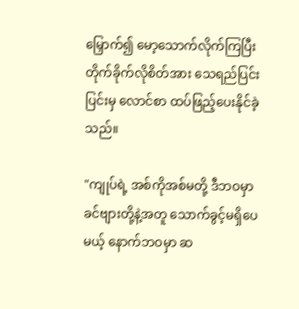မြှောက်၍ မော့သောက်လိုက်ကြပြီး တိုက်ခိုက်လိုစိတ်အား သေရည်ပြင်းပြင်းမှ လောင်စာ ထပ်ဖြည့်ပေးနိုင်ခဲ့သည်။

"ကျုပ်ရဲ့ အစ်ကိုအစ်မတို့ ဒီဘဝမှာ ခင်ဗျားတို့နဲ့အတူ သောက်ခွင့်မရှိပေမယ့် နောက်ဘဝမှာ ဆ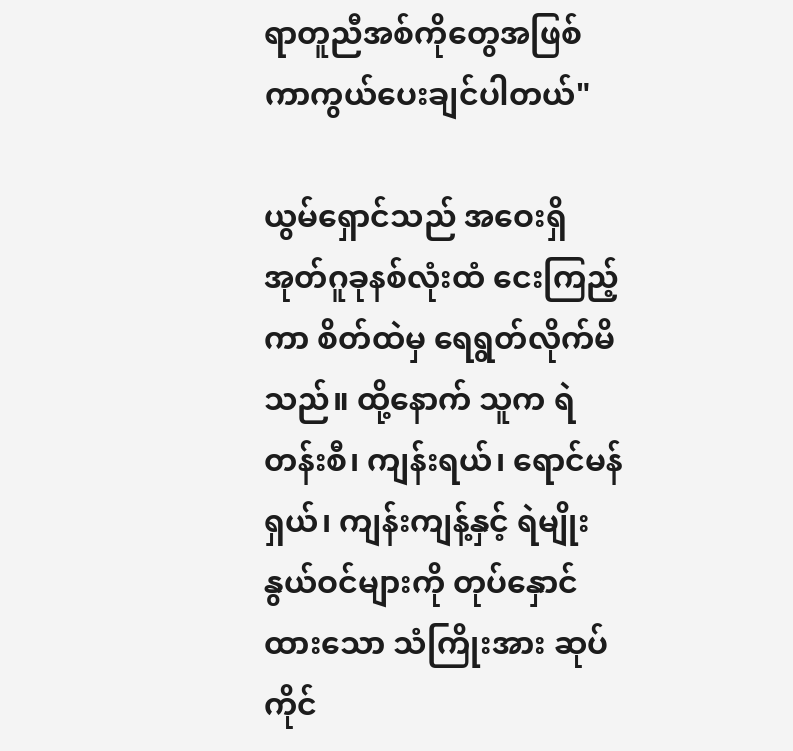ရာတူညီအစ်ကိုတွေအဖြစ် ကာကွယ်ပေးချင်ပါတယ်"

ယွမ်ရှောင်သည် အဝေးရှိ အုတ်ဂူခုနစ်လုံးထံ ငေးကြည့်ကာ စိတ်ထဲမှ ရေရွတ်လိုက်မိသည်။ ထို့နောက် သူက ရဲတန်းစီ၊ ကျန်းရယ်၊ ရောင်မန်ရှယ်၊ ကျန်းကျန့်နှင့် ရဲမျိုးနွယ်ဝင်များကို တုပ်နှောင်ထားသော သံကြိုးအား ဆုပ်ကိုင်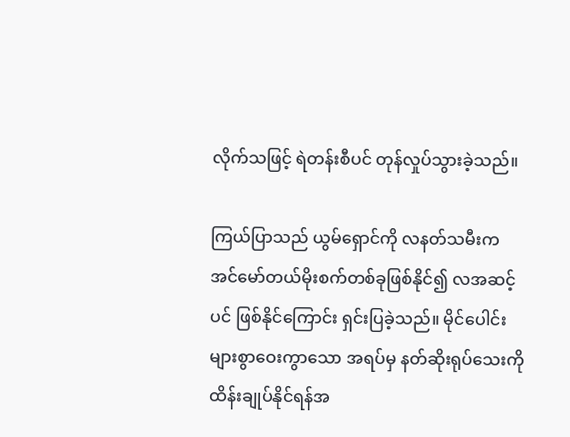လိုက်သဖြင့် ရဲတန်းစီပင် တုန်လှုပ်သွားခဲ့သည်။

ကြယ်ပြာသည် ယွမ်ရှောင်ကို လနတ်သမီးက အင်မော်တယ်မိုးစက်တစ်ခုဖြစ်နိုင်၍ လအဆင့်ပင် ဖြစ်နိုင်ကြောင်း ရှင်းပြခဲ့သည်။ မိုင်ပေါင်းများစွာဝေးကွာသော အရပ်မှ နတ်ဆိုးရုပ်သေးကို ထိန်းချုပ်နိုင်ရန်အ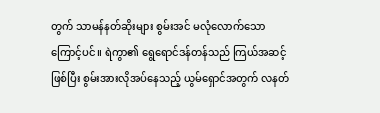တွက် သာမန်နတ်ဆိုးများ စွမ်းအင် မလုံလောက်သောကြောင့်ပင်။ ရဲကွာ၏ ရွေရောင်ဒန်တန်သည် ကြယ်အဆင့်ဖြစ်ပြီး စွမ်းအားလိုအပ်နေသည့် ယွမ်ရှောင်အတွက် လနတ်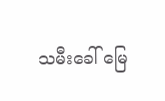သမီးခေါ် မြေ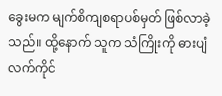ခွေးမက မျက်စိကျစရာပစ်မှတ် ဖြစ်လာခဲ့သည်။ ထို့နောက် သူက သံကြိုးကို ဓားပျံလက်ကိုင်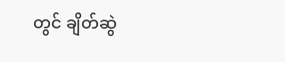တွင် ချိတ်ဆွဲ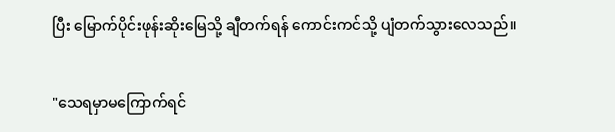ပြီး မြောက်ပိုင်းဖုန်းဆိုးမြေသို့ ချီတက်ရန် ကောင်းကင်သို့ ပျံတက်သွားလေသည်။

"သေရမှာမကြောက်ရင်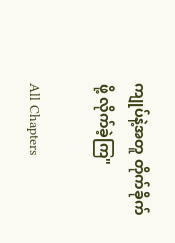ကျုပ်နဲ့အတူ တိုက်ခိုက်ဖို့ လိုက်ခဲ့ကြ"

All Chapters